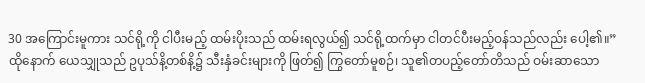30 အကြောင်းမူကား သင်ရို့ကို ငါပီးမည့် ထမ်းပိုးသည် ထမ်းရလွယ်၍ သင်ရို့ထက်မှာ ငါတင်ပီးမည့်ဝန်သည်လည်း ပေါ့၏။”
ထိုနောက် ယေသျှုသည် ဥပုသ်နိ့တစ်နိ့၌ သီးနှံခင်းများကို ဖြတ်၍ ကြွတော်မူစဉ်၊ သူ၏တပည့်တော်တိသည် ဝမ်းဆာသော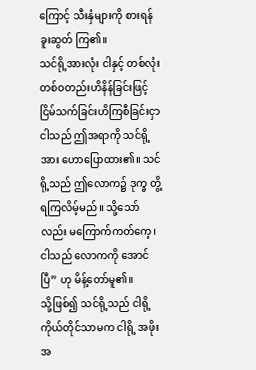ကြောင့် သီးနှံများကို စားရန် ခူးဆွတ် ကြ၏။
သင်ရို့အားလုံး ငါနှင့် တစ်လုံးတစ်ဝတည်းဟိနိန်ခြင်းဖြင့် ငြိမ်သက်ခြင်းဟိကြစီခြင်းငှာ ငါသည် ဤအရာကို သင်ရို့အား ဟောပြောထား၏။ သင်ရို့သည် ဤလောက၌ ဒုက္ခ တွိ့ရကြလိမ့်မည်။ သို့သော်လည်း မကြောက်ကတ်ကေ့၊ ငါသည် လောကကို အောင်ပြီ” ဟု မိန့်တော်မူ၏။
သို့ဖြစ်၍ သင်ရို့သည် ငါရို့ကိုယ်တိုင်သာမက ငါရို့ အဖိုးအ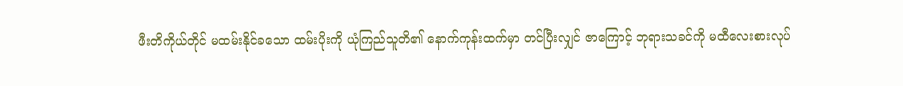ဖီးတိကိုယ်တိုင် မထမ်းနိုင်ခသော ထမ်းပိုးကို ယုံကြည်သူတိ၏ နောက်ကုန်းထက်မှာ တင်ပြီးလျှင် ဇာကြောင့် ဘုရားသခင်ကို မထီလေးစားလုပ်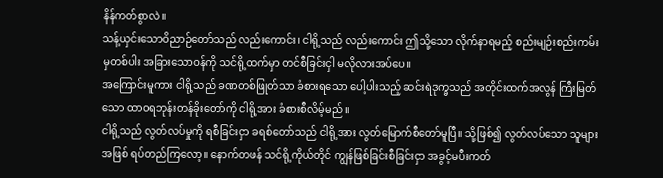နိန်ကတ်စွာလဲ။
သန့်ယှင်းသောဝိညာဉ်တော်သည် လည်းကောင်း၊ ငါရို့သည် လည်းကောင်း ဤသို့သော လိုက်နာရမည့် စည်းမျဉ်းစည်းကမ်းမှတစ်ပါး အခြားသောဝန်ကို သင်ရို့ထက်မှာ တင်စီခြင်းငှါ မလိုလားအပ်ပေ။
အကြောင်းမူကား ငါရို့သည် ခဏတစ်ဖြုတ်သာ ခံစားရသော ပေါ့ပါးသည့် ဆင်းရဲဒုက္ခသည် အတိုင်းထက်အလွန် ကြီးမြတ်သော ထာဝရဘုန်းတန်ခိုးတော်ကို ငါရို့အား ခံစားစီလိမ့်မည်။
ငါရို့သည် လွတ်လပ်မှုကို ရစီခြင်းငှာ ခရစ်တော်သည် ငါရို့အား လွတ်မြောက်စီတော်မူပြီ။ သို့ဖြစ်၍ လွတ်လပ်သော သူများအဖြစ် ရပ်တည်ကြလော့။ နောက်တဖန် သင်ရို့ကိုယ်တိုင် ကျွန်ဖြစ်ခြင်းစီခြင်းငှာ အခွင့်မပီးကတ်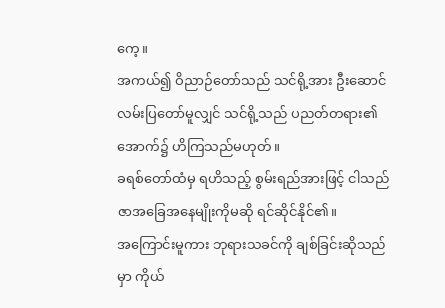ကေ့။
အကယ်၍ ဝိညာဉ်တော်သည် သင်ရို့အား ဦးဆောင်လမ်းပြတော်မူလျှင် သင်ရို့သည် ပညတ်တရား၏အောက်၌ ဟိကြသည်မဟုတ်။
ခရစ်တော်ထံမှ ရဟိသည့် စွမ်းရည်အားဖြင့် ငါသည် ဇာအခြေအနေမျိုးကိုမဆို ရင်ဆိုင်နိုင်၏။
အကြောင်းမူကား ဘုရားသခင်ကို ချစ်ခြင်းဆိုသည်မှာ ကိုယ်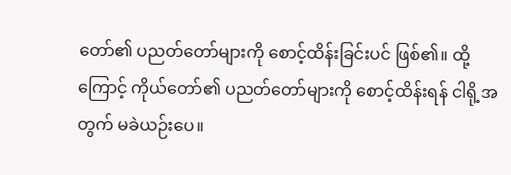တော်၏ ပညတ်တော်များကို စောင့်ထိန်းခြင်းပင် ဖြစ်၏။ ထို့ကြောင့် ကိုယ်တော်၏ ပညတ်တော်များကို စောင့်ထိန်းရန် ငါရို့အတွက် မခဲယဉ်းပေ။